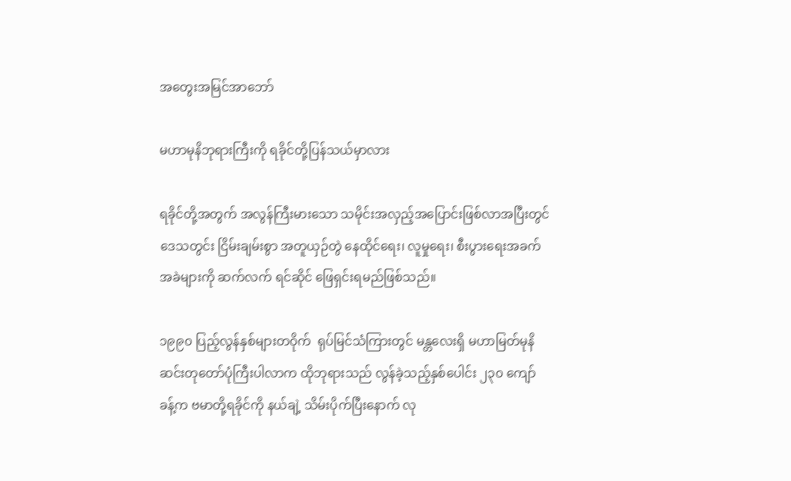အတွေးအမြင်အာဘော်

မဟာမုနိဘုရားကြီးကို ရခိုင်တို့ပြန်သယ်မှာလား

ရခိုင်တို့အတွက် အလွန်ကြီးမားသော သမိုင်းအလှည့်အပြောင်းဖြစ်လာအပြီးတွင် ဒေသတွင်း ငြိမ်းချမ်းစွာ အတူယှဉ်တွဲ နေထိုင်ရေး၊ လူမှုရေး၊ စီးပွားရေးအခက်အခဲများကို ဆက်လက် ရင်ဆိုင် ဖြေရှင်းရမည်ဖြစ်သည်။

၁၉၉၀ ပြည့်လွန်နှစ်များတဝိုက်  ရုပ်မြင်သံကြားတွင် မန္တလေးရှိ မဟာမြတ်မုနိဆင်းတုတော်ပုံကြီးပါလာက ထိုဘုရားသည် လွန်ခဲ့သည့်နှစ်ပေါင်း ၂၃၀ ကျော်ခန့်က ဗမာတို့ရခိုင်ကို နယ်ချဲ့ သိမ်းပိုက်ပြီးနောက် လု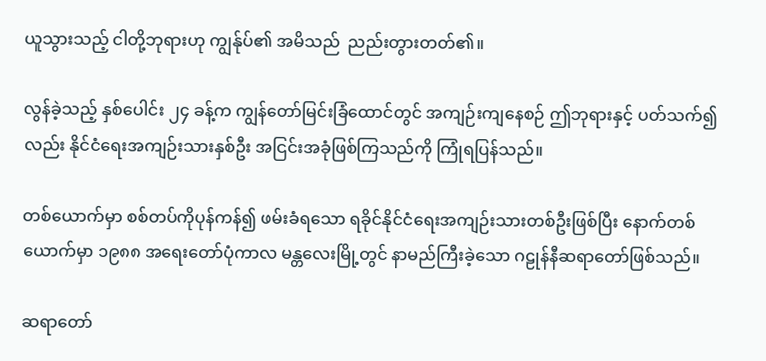ယူသွားသည့် ငါတို့ဘုရားဟု ကျွန်ုပ်၏ အမိသည်  ညည်းတွားတတ်၏။

လွန်ခဲ့သည့် နှစ်ပေါင်း ၂၄ ခန့်က ကျွန်တော်မြင်းခြံထောင်တွင် အကျဉ်းကျနေစဉ် ဤဘုရားနှင့် ပတ်သက်၍လည်း နိုင်ငံရေးအကျဉ်းသားနှစ်ဦး အငြင်းအခုံဖြစ်ကြသည်ကို ကြုံရပြန်သည်။

တစ်ယောက်မှာ စစ်တပ်ကိုပုန်ကန်၍ ဖမ်းခံရသော ရခိုင်နိုင်ငံရေးအကျဉ်းသားတစ်ဦးဖြစ်ပြီး နောက်တစ်ယောက်မှာ ၁၉၈၈ အရေးတော်ပုံကာလ မန္တလေးမြို့တွင် နာမည်ကြီးခဲ့သော ဂဠုန်နီဆရာတော်ဖြစ်သည်။

ဆရာတော်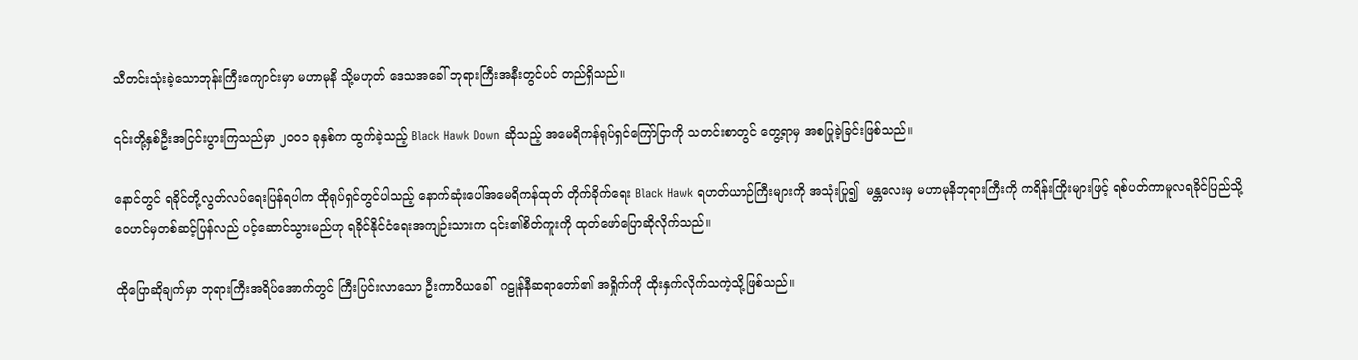သီတင်းသုံးခဲ့သောဘုန်းကြီးကျောင်းမှာ မဟာမုနိ သို့မဟုတ် ဒေသအခေါ် ဘုရားကြီးအနီးတွင်ပင် တည်ရှိသည်။

၎င်းတို့နှစ်ဦးအငြင်းပွားကြသည်မှာ ၂၀၀၁ ခုနှစ်က ထွက်ခဲ့သည့် Black Hawk Down ဆိုသည့် အမေရိကန်ရုပ်ရှင်ကြော်ငြာကို သတင်းစာတွင် တွေ့ရာမှ အစပြုခဲ့ခြင်းဖြစ်သည်။

နောင်တွင် ရခိုင်တို့လွတ်လပ်ရေးပြန်ရပါက ထိုရုပ်ရှင်တွင်ပါသည့် နောက်ဆုံးပေါ်အမေရိကန်ထုတ် တိုက်ခိုက်ရေး Black Hawk ရဟတ်ယာဉ်ကြီးများကို အသုံးပြု၍  မန္တလေးမှ မဟာမုနိဘုရားကြီးကို ကရိန်းကြိုးများဖြင့် ရစ်ပတ်ကာမူလရခိုင်ပြည်သို့ ဝေဟင်မှတစ်ဆင့်ပြန်လည် ပင့်ဆောင်သွားမည်ဟု ရခိုင်နိုင်ငံရေးအကျဉ်းသားက ၎င်း၏စိတ်ကူးကို ထုတ်ဖော်ပြောဆိုလိုက်သည်။

ထိုပြောဆိုချက်မှာ ဘုရားကြီးအရိပ်အောက်တွင် ကြီးပြင်းလာသော ဦးကာဝိယခေါ်  ဂဠုန်နီဆရာတော်၏ အရှိုက်ကို ထိုးနှက်လိုက်သကဲ့သို့ဖြစ်သည်။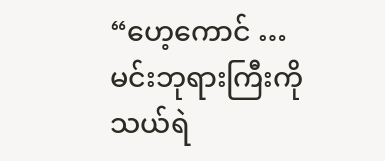“ဟေ့ကောင် … မင်းဘုရားကြီးကို သယ်ရဲ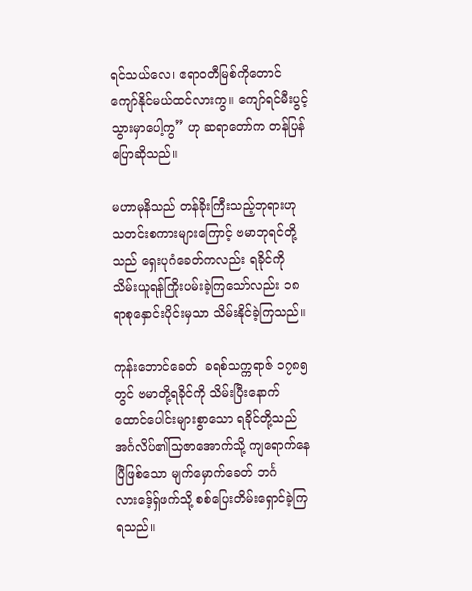ရင်သယ်လေ၊ ဧရာဝတီမြစ်ကိုတောင် ကျော်နိုင်မယ်ထင်လားကွ။ ကျော်ရင်မီးပွင့်သွားမှာပေါ့ကွ” ဟု ဆရာတော်က တန်ပြန်ပြောဆိုသည်။

မဟာမုနိသည် တန်ခိုးကြီးသည့်ဘုရားဟု သတင်းစကားများကြောင့် ဗမာဘုရင်တို့သည် ရှေးပုဂံခေတ်ကလည်း ရခိုင်ကို သိမ်းယူရန်ကြိုးပမ်းခဲ့ကြသော်လည်း ၁၈ ရာစုနှောင်းပိုင်းမှသာ သိမ်းနိုင်ခဲ့ကြသည်။

ကုန်းဘောင်ခေတ်  ခရစ်သက္ကရာဇ် ၁၇၈၅ တွင် ဗမာတို့ရခိုင်ကို သိမ်းပြီးနောက် ထောင်ပေါင်းများစွာသော ရခိုင်တို့သည် အင်္ဂလိပ်၏သြဇာအောက်သို့ ကျရောက်နေပြီဖြစ်သော မျက်မှောက်ခေတ် ဘင်္ဂလားဒေ့်ရှ်ဖက်သို့ စစ်ပြေးတိမ်းရှောင်ခဲ့ကြရသည်။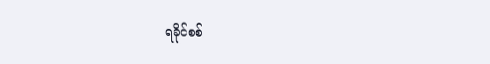ရခိုင်စစ်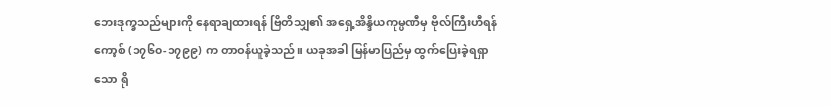ဘေးဒုက္ခသည်များကို နေရာချထားရန် ဗြိတိသျှ၏ အရှေ့အိန္ဒိယကုမ္ပဏီမှ ဗိုလ်ကြီးဟီရန်ကော့စ် (၁၇၆၀-၁၇၉၉) က တာဝန်ယူခဲ့သည်။ ယခုအခါ မြန်မာပြည်မှ ထွက်ပြေးခဲ့ရရှာသော ရို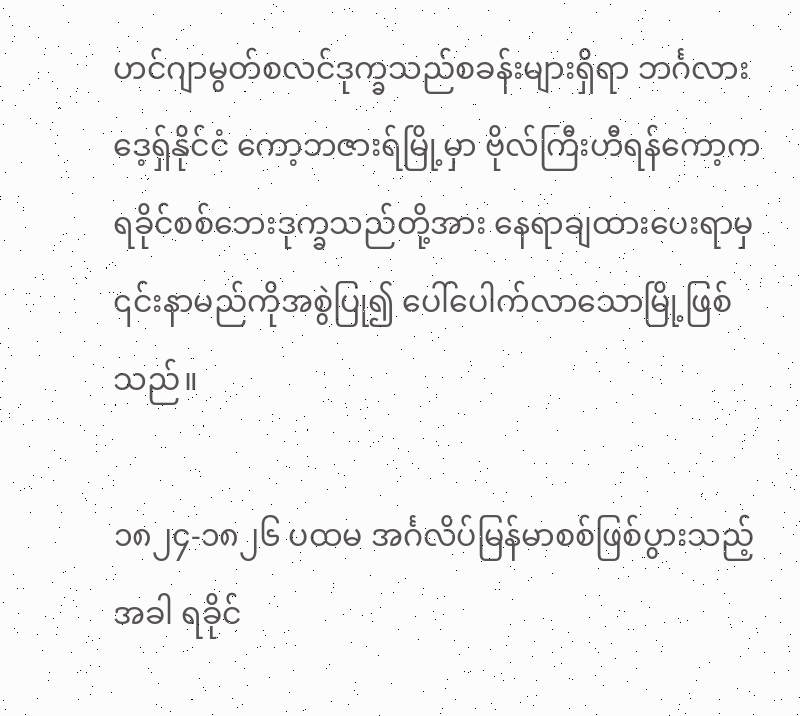ဟင်ဂျာမွတ်စလင်ဒုက္ခသည်စခန်းများရှိရာ ဘင်္ဂလားဒေ့ရှ်နိုင်ငံ ကော့ဘဇားရ်မြို့မှာ ဗိုလ်ကြီးဟီရန်ကော့က ရခိုင်စစ်ဘေးဒုက္ခသည်တို့အား နေရာချထားပေးရာမှ ၎င်းနာမည်ကိုအစွဲပြု၍ ပေါ်ပေါက်လာသောမြို့ဖြစ်သည်။

၁၈၂၄-၁၈၂၆ ပထမ အင်္ဂလိပ်မြန်မာစစ်ဖြစ်ပွားသည့်အခါ ရခိုင်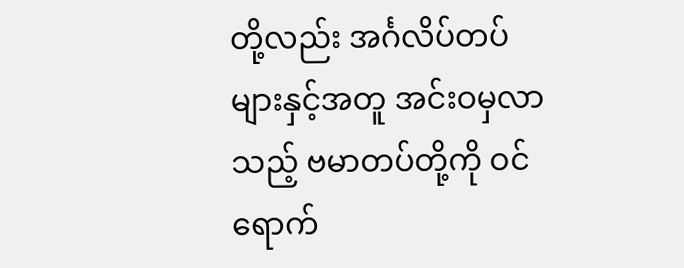တို့လည်း အင်္ဂလိပ်တပ်များနှင့်အတူ အင်းဝမှလာသည့် ဗမာတပ်တို့ကို ဝင်ရောက်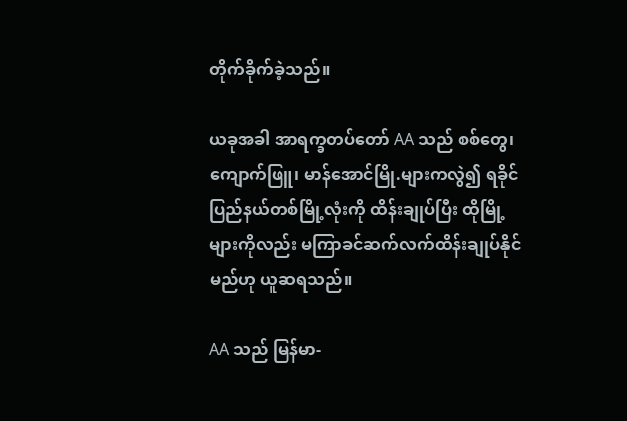တိုက်ခိုက်ခဲ့သည်။

ယခုအခါ အာရက္ခတပ်တော် AA သည် စစ်တွေ၊ ကျောက်ဖြူ၊ မာန်အောင်မြို.များကလွဲ၍ ရခိုင်ပြည်နယ်တစ်မြို့လုံးကို ထိန်းချုပ်ပြီး ထိုမြို့များကိုလည်း မကြာခင်ဆက်လက်ထိန်းချုပ်နိုင်မည်ဟု ယူဆရသည်။

AA သည် မြန်မာ-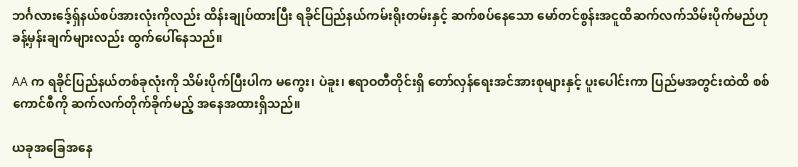ဘင်္ဂလားဒေ့်ရှ်နယ်စပ်အားလုံးကိုလည်း ထိန်းချုပ်ထားပြီး ရခိုင်ပြည်နယ်ကမ်းရိုးတမ်းနှင့် ဆက်စပ်နေသော မော်တင်စွန်းအငူထိဆက်လက်သိမ်းပိုက်မည်ဟု ခန့်မှန်းချက်များလည်း ထွက်ပေါ်နေသည်။

AA က ရခိုင်ပြည်နယ်တစ်ခုလုံးကို သိမ်းပိုက်ပြီးပါက မကွေး၊ ပဲခူး၊ ဧရာဝတီတိုင်းရှိ တော်လှန်ရေးအင်အားစုများနှင့် ပူးပေါင်းကာ ပြည်မအတွင်းထဲထိ စစ်ကောင်စီကို ဆက်လက်တိုက်ခိုက်မည့် အနေအထားရှိသည်။

ယခုအခြေအနေ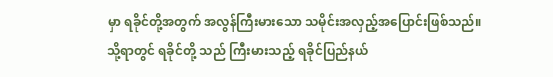မှာ ရခိုင်တို့အတွက် အလွန်ကြီးမားသော သမိုင်းအလှည့်အပြောင်းဖြစ်သည်။ သို့ရာတွင် ရခိုင်တို့ သည် ကြီးမားသည့် ရခိုင်ပြည်နယ်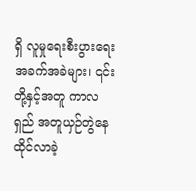ရှိ လူမှုရေးစီးပွားရေးအခက်အခဲများ၊ ၎င်းတို့နှင့်အတူ ကာလရှည် အတူယှဉ်တွဲနေထိုင်လာခဲ့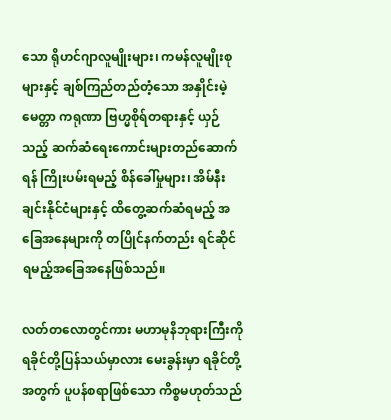သော ရိုဟင်ဂျာလူမျိုးများ၊ ကမန်လူမျိုးစုများနှင့် ချစ်ကြည်တည်တံ့သော အနှိုင်းမဲ့မေတ္တာ ကရုဏာ ဗြဟ္မစိုရ်တရားနှင့် ယှဉ်သည့် ဆက်ဆံရေးကောင်းများတည်ဆောက်ရန် ကြိုးပမ်းရမည့် စိန်ခေါ်မှုများ၊ အိမ်နီးချင်းနိုင်ငံများနှင့် ထိတွေ့ဆက်ဆံရမည့် အခြေအနေများကို တပြိုင်နက်တည်း ရင်ဆိုင်ရမည့်အခြေအနေဖြစ်သည်။

လတ်တလောတွင်ကား မဟာမုနိဘုရားကြီးကို ရခိုင်တို့ပြန်သယ်မှာလား မေးခွန်းမှာ ရခိုင်တို့အတွက် ပူပန်စရာဖြစ်သော ကိစ္စမဟုတ်သည်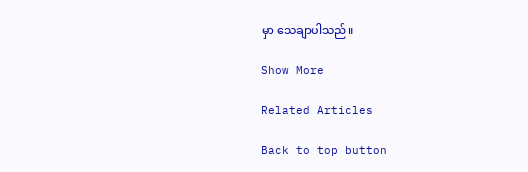မှာ သေချာပါသည်။

Show More

Related Articles

Back to top button